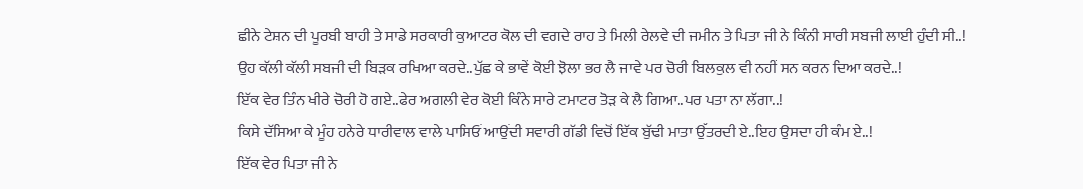ਛੀਨੇ ਟੇਸ਼ਨ ਦੀ ਪੂਰਬੀ ਬਾਹੀ ਤੇ ਸਾਡੇ ਸਰਕਾਰੀ ਕੁਆਟਰ ਕੋਲ ਦੀ ਵਗਦੇ ਰਾਹ ਤੇ ਮਿਲੀ ਰੇਲਵੇ ਦੀ ਜਮੀਨ ਤੇ ਪਿਤਾ ਜੀ ਨੇ ਕਿੰਨੀ ਸਾਰੀ ਸਬਜੀ ਲਾਈ ਹੁੰਦੀ ਸੀ..!
ਉਹ ਕੱਲੀ ਕੱਲੀ ਸਬਜੀ ਦੀ ਬਿੜਕ ਰਖਿਆ ਕਰਦੇ..ਪੁੱਛ ਕੇ ਭਾਵੇਂ ਕੋਈ ਝੋਲਾ ਭਰ ਲੈ ਜਾਵੇ ਪਰ ਚੋਰੀ ਬਿਲਕੁਲ ਵੀ ਨਹੀਂ ਸਨ ਕਰਨ ਦਿਆ ਕਰਦੇ..!
ਇੱਕ ਵੇਰ ਤਿੰਨ ਖੀਰੇ ਚੋਰੀ ਹੋ ਗਏ..ਫੇਰ ਅਗਲੀ ਵੇਰ ਕੋਈ ਕਿੰਨੇ ਸਾਰੇ ਟਮਾਟਰ ਤੋੜ ਕੇ ਲੈ ਗਿਆ..ਪਰ ਪਤਾ ਨਾ ਲੱਗਾ..!
ਕਿਸੇ ਦੱਸਿਆ ਕੇ ਮੂੰਹ ਹਨੇਰੇ ਧਾਰੀਵਾਲ ਵਾਲੇ ਪਾਸਿਓਂ ਆਉਂਦੀ ਸਵਾਰੀ ਗੱਡੀ ਵਿਚੋਂ ਇੱਕ ਬੁੱਢੀ ਮਾਤਾ ਉੱਤਰਦੀ ਏ..ਇਹ ਉਸਦਾ ਹੀ ਕੰਮ ਏ..!
ਇੱਕ ਵੇਰ ਪਿਤਾ ਜੀ ਨੇ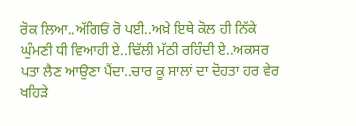ਰੋਕ ਲਿਆ..ਅੱਗਿਓਂ ਰੋ ਪਈ..ਅਖ਼ੇ ਇਥੇ ਕੋਲ ਹੀ ਨਿੱਕੇ ਘੁੰਮਣੀ ਧੀ ਵਿਆਹੀ ਏ..ਢਿੱਲੀ ਮੱਠੀ ਰਹਿੰਦੀ ਏ..ਅਕਸਰ ਪਤਾ ਲੈਣ ਆਉਣਾ ਪੈਂਦਾ..ਚਾਰ ਕੂ ਸਾਲਾਂ ਦਾ ਦੋਹਤਾ ਹਰ ਵੇਰ ਖਹਿੜੇ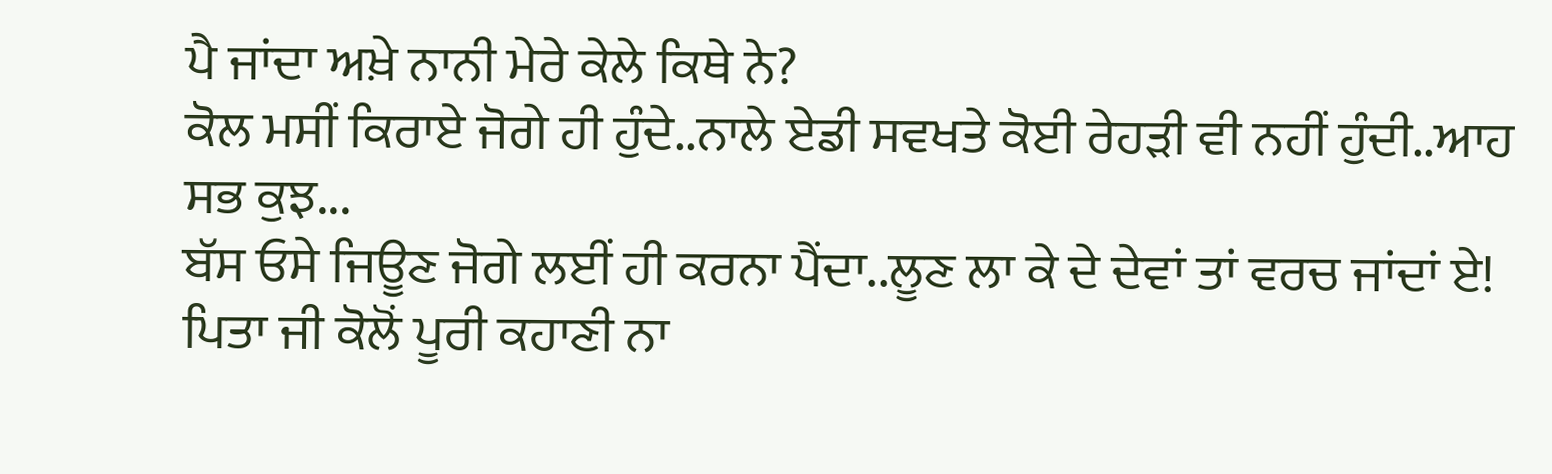ਪੈ ਜਾਂਦਾ ਅਖ਼ੇ ਨਾਨੀ ਮੇਰੇ ਕੇਲੇ ਕਿਥੇ ਨੇ?
ਕੋਲ ਮਸੀਂ ਕਿਰਾਏ ਜੋਗੇ ਹੀ ਹੁੰਦੇ..ਨਾਲੇ ਏਡੀ ਸਵਖਤੇ ਕੋਈ ਰੇਹੜੀ ਵੀ ਨਹੀਂ ਹੁੰਦੀ..ਆਹ ਸਭ ਕੁਝ...
ਬੱਸ ਓਸੇ ਜਿਊਣ ਜੋਗੇ ਲਈਂ ਹੀ ਕਰਨਾ ਪੈਂਦਾ..ਲੂਣ ਲਾ ਕੇ ਦੇ ਦੇਵਾਂ ਤਾਂ ਵਰਚ ਜਾਂਦਾਂ ਏ!
ਪਿਤਾ ਜੀ ਕੋਲੋਂ ਪੂਰੀ ਕਹਾਣੀ ਨਾ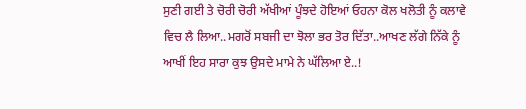ਸੁਣੀ ਗਈ ਤੇ ਚੋਰੀ ਚੋਰੀ ਅੱਖੀਆਂ ਪੂੰਝਦੇ ਹੋਇਆਂ ਓਹਨਾ ਕੋਲ ਖਲੋਤੀ ਨੂੰ ਕਲਾਵੇ ਵਿਚ ਲੈ ਲਿਆ..ਮਗਰੋਂ ਸਬਜੀ ਦਾ ਝੋਲਾ ਭਰ ਤੋਰ ਦਿੱਤਾ..ਆਖਣ ਲੱਗੇ ਨਿੱਕੇ ਨੂੰ ਆਖੀਂ ਇਹ ਸਾਰਾ ਕੁਝ ਉਸਦੇ ਮਾਮੇ ਨੇ ਘੱਲਿਆ ਏ..!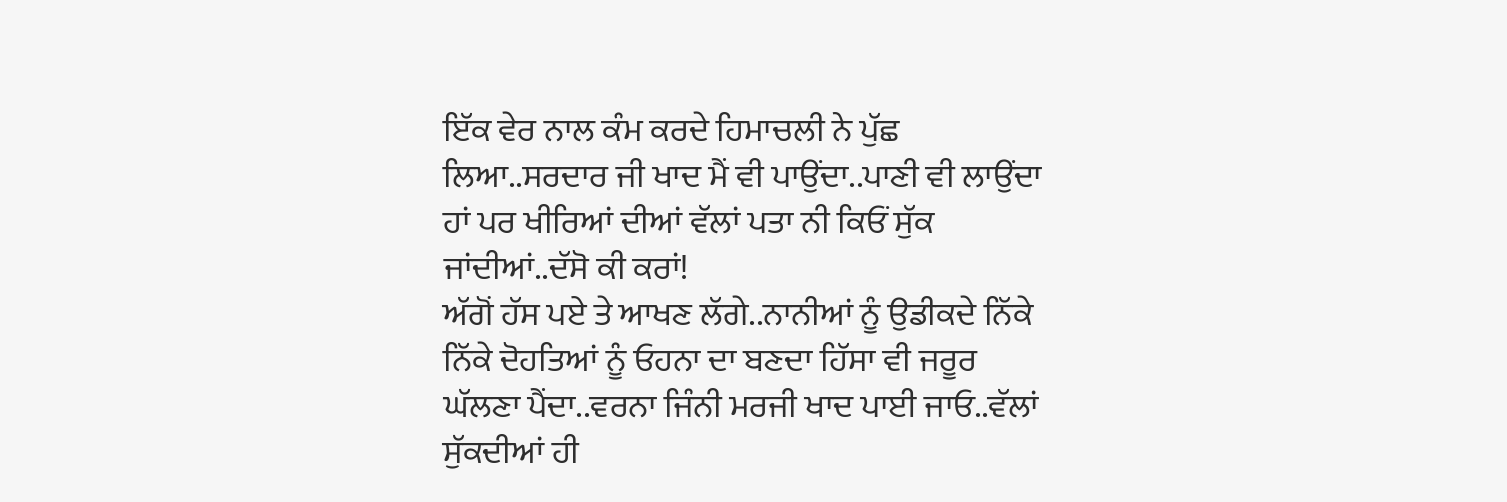ਇੱਕ ਵੇਰ ਨਾਲ ਕੰਮ ਕਰਦੇ ਹਿਮਾਚਲੀ ਨੇ ਪੁੱਛ ਲਿਆ..ਸਰਦਾਰ ਜੀ ਖਾਦ ਮੈਂ ਵੀ ਪਾਉਂਦਾ..ਪਾਣੀ ਵੀ ਲਾਉਂਦਾ ਹਾਂ ਪਰ ਖੀਰਿਆਂ ਦੀਆਂ ਵੱਲਾਂ ਪਤਾ ਨੀ ਕਿਓਂ ਸੁੱਕ ਜਾਂਦੀਆਂ..ਦੱਸੋ ਕੀ ਕਰਾਂ!
ਅੱਗੋਂ ਹੱਸ ਪਏ ਤੇ ਆਖਣ ਲੱਗੇ..ਨਾਨੀਆਂ ਨੂੰ ਉਡੀਕਦੇ ਨਿੱਕੇ ਨਿੱਕੇ ਦੋਹਤਿਆਂ ਨੂੰ ਓਹਨਾ ਦਾ ਬਣਦਾ ਹਿੱਸਾ ਵੀ ਜਰੂਰ ਘੱਲਣਾ ਪੈਂਦਾ..ਵਰਨਾ ਜਿੰਨੀ ਮਰਜੀ ਖਾਦ ਪਾਈ ਜਾਓ..ਵੱਲਾਂ ਸੁੱਕਦੀਆਂ ਹੀ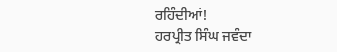ਰਹਿੰਦੀਆਂ!
ਹਰਪ੍ਰੀਤ ਸਿੰਘ ਜਵੰਦਾ